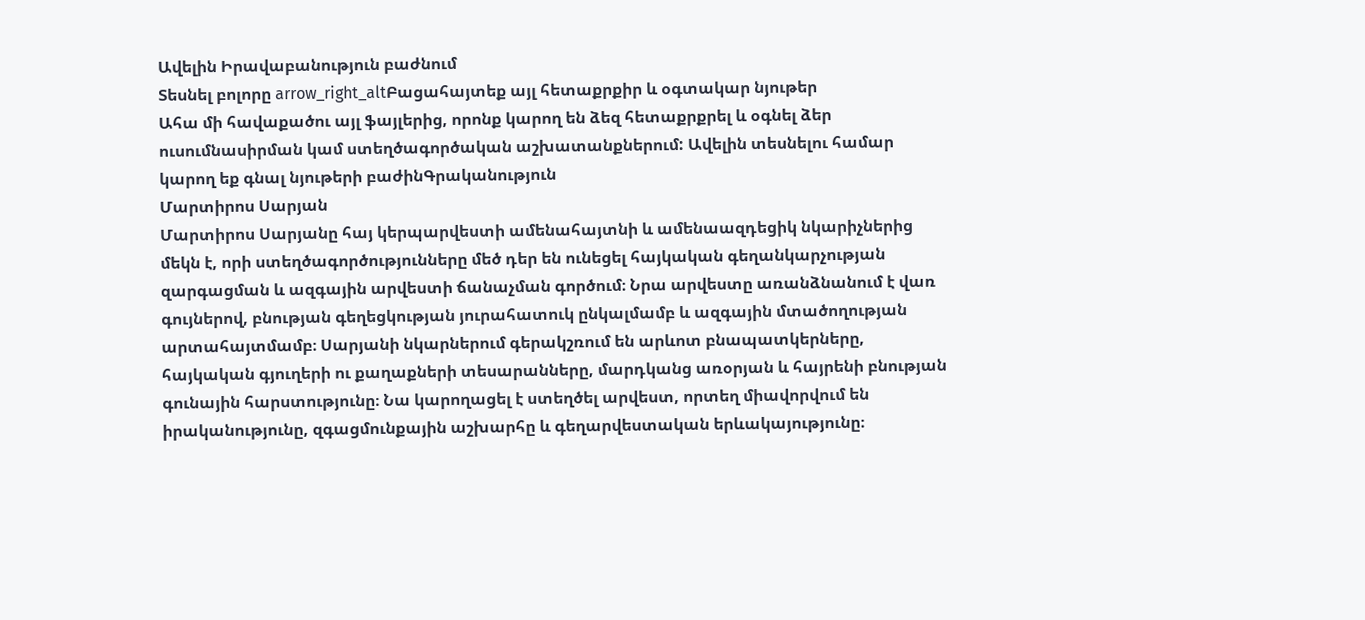Ավելին Իրավաբանություն բաժնում
Տեսնել բոլորը arrow_right_altԲացահայտեք այլ հետաքրքիր և օգտակար նյութեր
Ահա մի հավաքածու այլ ֆայլերից, որոնք կարող են ձեզ հետաքրքրել և օգնել ձեր ուսումնասիրման կամ ստեղծագործական աշխատանքներում: Ավելին տեսնելու համար կարող եք գնալ նյութերի բաժինԳրականություն
Մարտիրոս Սարյան
Մարտիրոս Սարյանը հայ կերպարվեստի ամենահայտնի և ամենաազդեցիկ նկարիչներից մեկն է, որի ստեղծագործությունները մեծ դեր են ունեցել հայկական գեղանկարչության զարգացման և ազգային արվեստի ճանաչման գործում։ Նրա արվեստը առանձնանում է վառ գույներով, բնության գեղեցկության յուրահատուկ ընկալմամբ և ազգային մտածողության արտահայտմամբ։ Սարյանի նկարներում գերակշռում են արևոտ բնապատկերները, հայկական գյուղերի ու քաղաքների տեսարանները, մարդկանց առօրյան և հայրենի բնության գունային հարստությունը։ Նա կարողացել է ստեղծել արվեստ, որտեղ միավորվում են իրականությունը, զգացմունքային աշխարհը և գեղարվեստական երևակայությունը։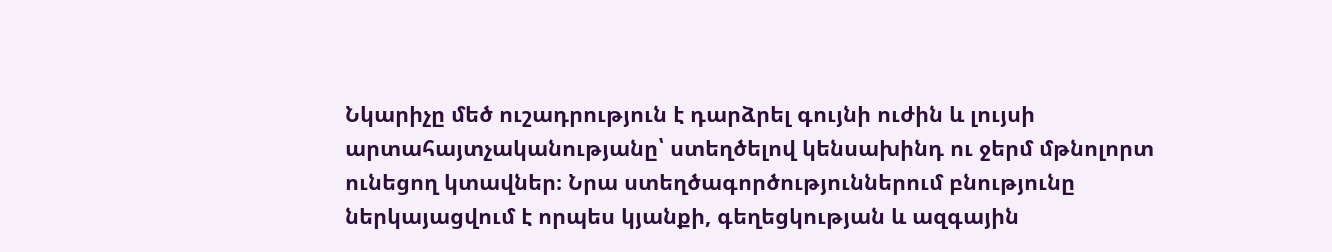Նկարիչը մեծ ուշադրություն է դարձրել գույնի ուժին և լույսի արտահայտչականությանը՝ ստեղծելով կենսախինդ ու ջերմ մթնոլորտ ունեցող կտավներ։ Նրա ստեղծագործություններում բնությունը ներկայացվում է որպես կյանքի, գեղեցկության և ազգային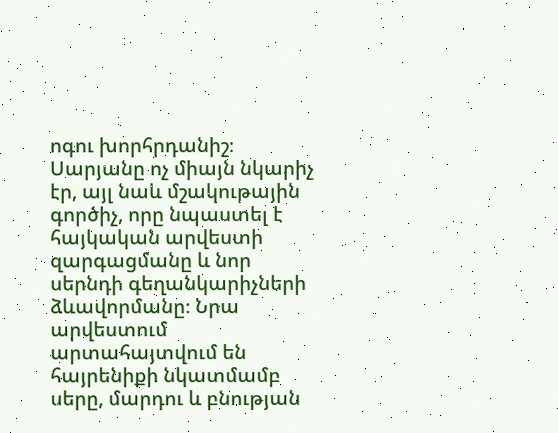ոգու խորհրդանիշ։ Սարյանը ոչ միայն նկարիչ էր, այլ նաև մշակութային գործիչ, որը նպաստել է հայկական արվեստի զարգացմանը և նոր սերնդի գեղանկարիչների ձևավորմանը։ Նրա արվեստում արտահայտվում են հայրենիքի նկատմամբ սերը, մարդու և բնության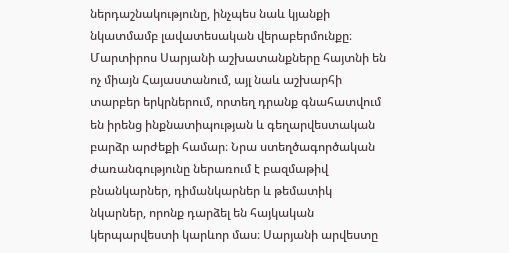ներդաշնակությունը, ինչպես նաև կյանքի նկատմամբ լավատեսական վերաբերմունքը։ Մարտիրոս Սարյանի աշխատանքները հայտնի են ոչ միայն Հայաստանում, այլ նաև աշխարհի տարբեր երկրներում, որտեղ դրանք գնահատվում են իրենց ինքնատիպության և գեղարվեստական բարձր արժեքի համար։ Նրա ստեղծագործական ժառանգությունը ներառում է բազմաթիվ բնանկարներ, դիմանկարներ և թեմատիկ նկարներ, որոնք դարձել են հայկական կերպարվեստի կարևոր մաս։ Սարյանի արվեստը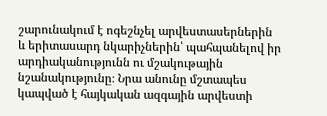շարունակում է ոգեշնչել արվեստասերներին և երիտասարդ նկարիչներին՝ պահպանելով իր արդիականությունն ու մշակութային նշանակությունը։ Նրա անունը մշտապես կապված է հայկական ազգային արվեստի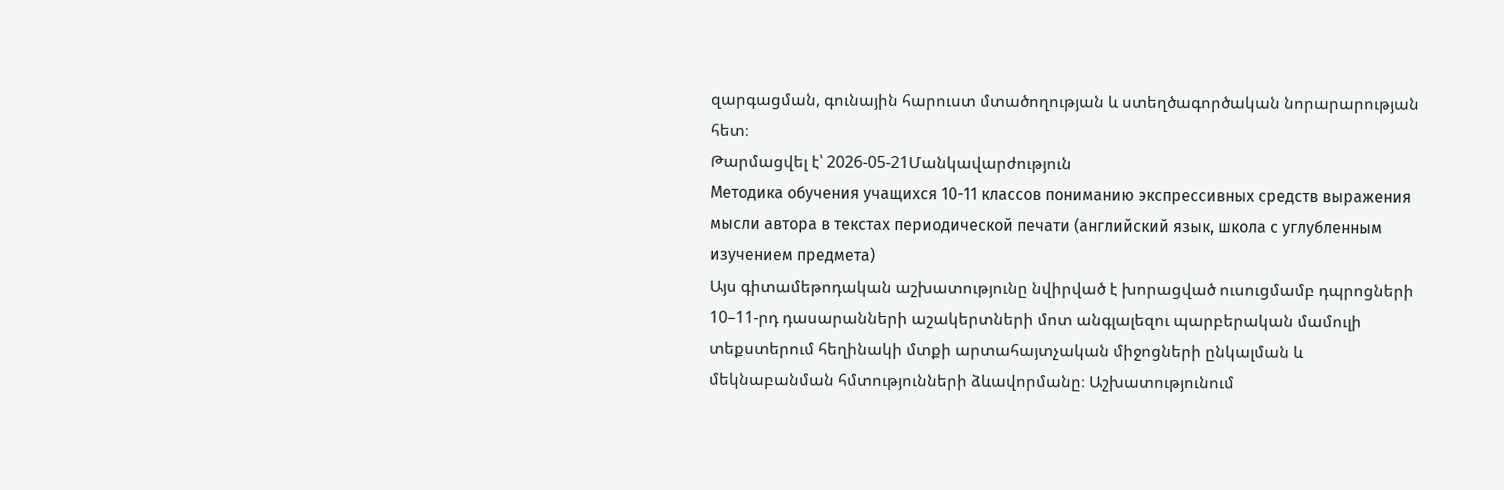զարգացման, գունային հարուստ մտածողության և ստեղծագործական նորարարության հետ։
Թարմացվել է՝ 2026-05-21Մանկավարժություն
Методика обучения учащихся 10-11 классов пониманию экспрессивных средств выражения мысли автора в текстах периодической печати (английский язык, школа с углубленным изучением предмета)
Այս գիտամեթոդական աշխատությունը նվիրված է խորացված ուսուցմամբ դպրոցների 10–11-րդ դասարանների աշակերտների մոտ անգլալեզու պարբերական մամուլի տեքստերում հեղինակի մտքի արտահայտչական միջոցների ընկալման և մեկնաբանման հմտությունների ձևավորմանը։ Աշխատությունում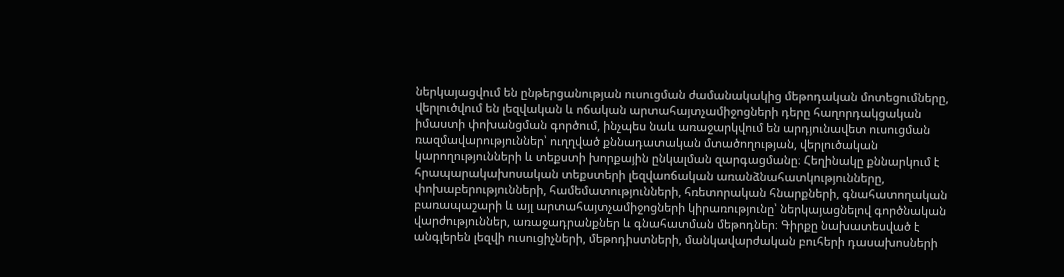ներկայացվում են ընթերցանության ուսուցման ժամանակակից մեթոդական մոտեցումները, վերլուծվում են լեզվական և ոճական արտահայտչամիջոցների դերը հաղորդակցական իմաստի փոխանցման գործում, ինչպես նաև առաջարկվում են արդյունավետ ուսուցման ռազմավարություններ՝ ուղղված քննադատական մտածողության, վերլուծական կարողությունների և տեքստի խորքային ընկալման զարգացմանը։ Հեղինակը քննարկում է հրապարակախոսական տեքստերի լեզվաոճական առանձնահատկությունները, փոխաբերությունների, համեմատությունների, հռետորական հնարքների, գնահատողական բառապաշարի և այլ արտահայտչամիջոցների կիրառությունը՝ ներկայացնելով գործնական վարժություններ, առաջադրանքներ և գնահատման մեթոդներ։ Գիրքը նախատեսված է անգլերեն լեզվի ուսուցիչների, մեթոդիստների, մանկավարժական բուհերի դասախոսների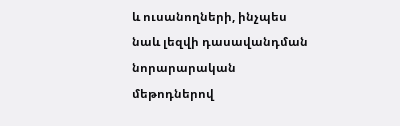և ուսանողների, ինչպես նաև լեզվի դասավանդման նորարարական մեթոդներով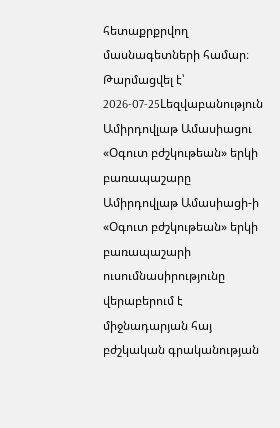հետաքրքրվող մասնագետների համար։
Թարմացվել է՝ 2026-07-25Lեզվաբանություն
Ամիրդովլաթ Ամասիացու «Օգուտ բժշկութեան» երկի բառապաշարը
Ամիրդովլաթ Ամասիացի-ի «Օգուտ բժշկութեան» երկի բառապաշարի ուսումնասիրությունը վերաբերում է միջնադարյան հայ բժշկական գրականության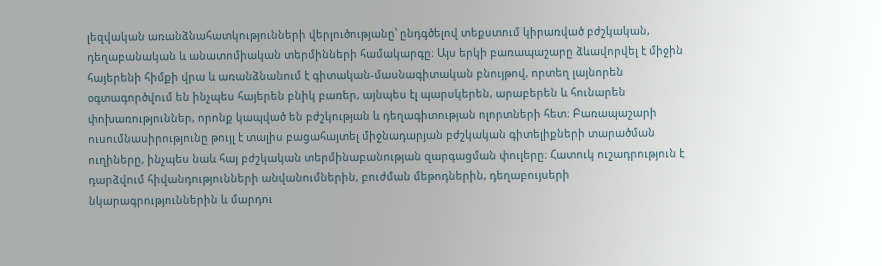լեզվական առանձնահատկությունների վերլուծությանը՝ ընդգծելով տեքստում կիրառված բժշկական, դեղաբանական և անատոմիական տերմինների համակարգը։ Այս երկի բառապաշարը ձևավորվել է միջին հայերենի հիմքի վրա և առանձնանում է գիտական-մասնագիտական բնույթով, որտեղ լայնորեն օգտագործվում են ինչպես հայերեն բնիկ բառեր, այնպես էլ պարսկերեն, արաբերեն և հունարեն փոխառություններ, որոնք կապված են բժշկության և դեղագիտության ոլորտների հետ։ Բառապաշարի ուսումնասիրությունը թույլ է տալիս բացահայտել միջնադարյան բժշկական գիտելիքների տարածման ուղիները, ինչպես նաև հայ բժշկական տերմինաբանության զարգացման փուլերը։ Հատուկ ուշադրություն է դարձվում հիվանդությունների անվանումներին, բուժման մեթոդներին, դեղաբույսերի նկարագրություններին և մարդու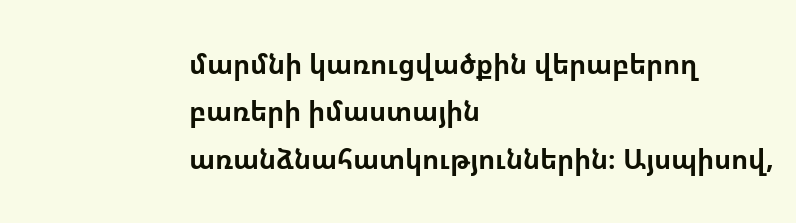մարմնի կառուցվածքին վերաբերող բառերի իմաստային առանձնահատկություններին։ Այսպիսով,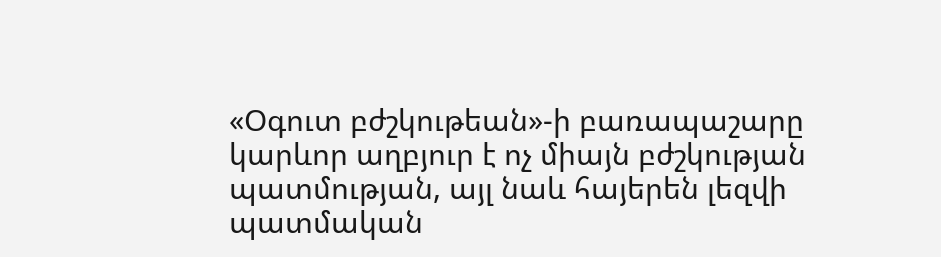«Օգուտ բժշկութեան»-ի բառապաշարը կարևոր աղբյուր է ոչ միայն բժշկության պատմության, այլ նաև հայերեն լեզվի պատմական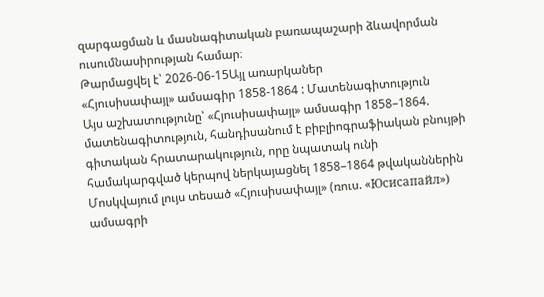զարգացման և մասնագիտական բառապաշարի ձևավորման ուսումնասիրության համար։
Թարմացվել է՝ 2026-06-15Այլ առարկաներ
«Հյուսիսափայլ» ամսագիր 1858-1864 : Մատենագիտություն
Այս աշխատությունը՝ «Հյուսիսափայլ» ամսագիր 1858–1864. մատենագիտություն, հանդիսանում է բիբլիոգրաֆիական բնույթի գիտական հրատարակություն, որը նպատակ ունի համակարգված կերպով ներկայացնել 1858–1864 թվականներին Մոսկվայում լույս տեսած «Հյուսիսափայլ» (ռուս. «Юсисапайл») ամսագրի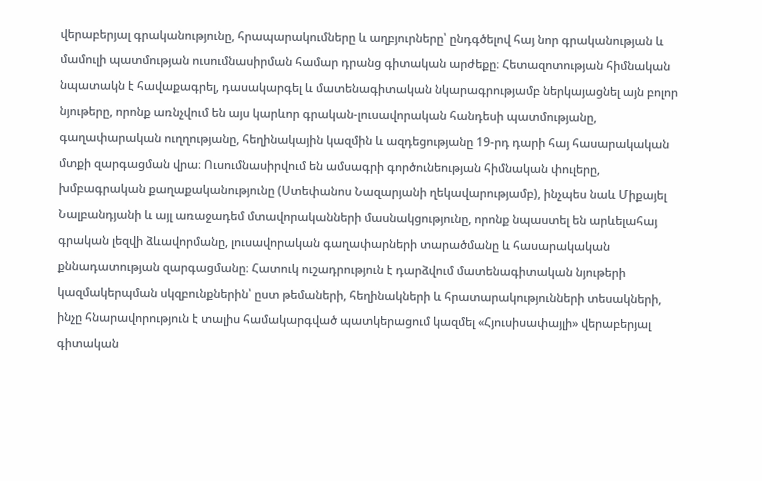վերաբերյալ գրականությունը, հրապարակումները և աղբյուրները՝ ընդգծելով հայ նոր գրականության և մամուլի պատմության ուսումնասիրման համար դրանց գիտական արժեքը։ Հետազոտության հիմնական նպատակն է հավաքագրել, դասակարգել և մատենագիտական նկարագրությամբ ներկայացնել այն բոլոր նյութերը, որոնք առնչվում են այս կարևոր գրական-լուսավորական հանդեսի պատմությանը, գաղափարական ուղղությանը, հեղինակային կազմին և ազդեցությանը 19-րդ դարի հայ հասարակական մտքի զարգացման վրա։ Ուսումնասիրվում են ամսագրի գործունեության հիմնական փուլերը, խմբագրական քաղաքականությունը (Ստեփանոս Նազարյանի ղեկավարությամբ), ինչպես նաև Միքայել Նալբանդյանի և այլ առաջադեմ մտավորականների մասնակցությունը, որոնք նպաստել են արևելահայ գրական լեզվի ձևավորմանը, լուսավորական գաղափարների տարածմանը և հասարակական քննադատության զարգացմանը։ Հատուկ ուշադրություն է դարձվում մատենագիտական նյութերի կազմակերպման սկզբունքներին՝ ըստ թեմաների, հեղինակների և հրատարակությունների տեսակների, ինչը հնարավորություն է տալիս համակարգված պատկերացում կազմել «Հյուսիսափայլի» վերաբերյալ գիտական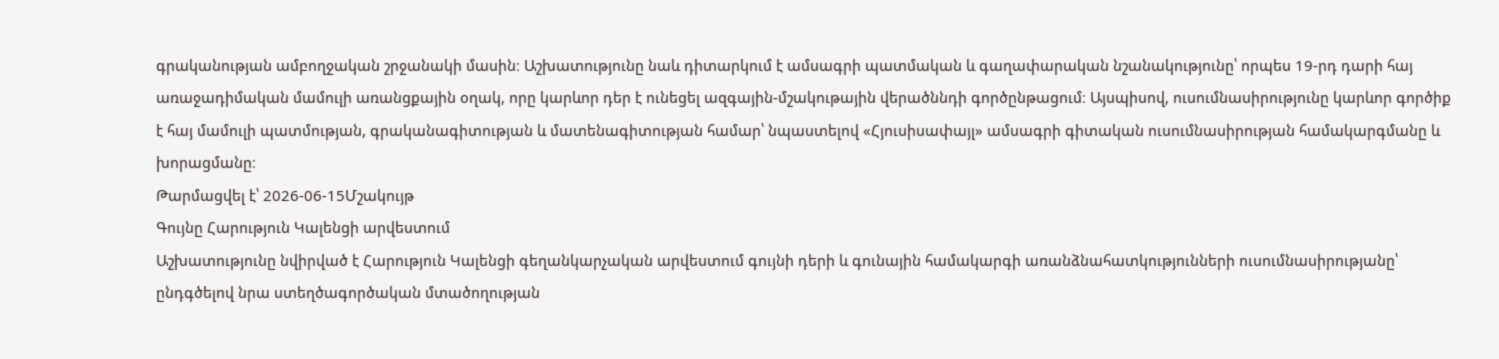գրականության ամբողջական շրջանակի մասին։ Աշխատությունը նաև դիտարկում է ամսագրի պատմական և գաղափարական նշանակությունը՝ որպես 19-րդ դարի հայ առաջադիմական մամուլի առանցքային օղակ, որը կարևոր դեր է ունեցել ազգային-մշակութային վերածննդի գործընթացում։ Այսպիսով, ուսումնասիրությունը կարևոր գործիք է հայ մամուլի պատմության, գրականագիտության և մատենագիտության համար՝ նպաստելով «Հյուսիսափայլ» ամսագրի գիտական ուսումնասիրության համակարգմանը և խորացմանը։
Թարմացվել է՝ 2026-06-15Մշակույթ
Գույնը Հարություն Կալենցի արվեստում
Աշխատությունը նվիրված է Հարություն Կալենցի գեղանկարչական արվեստում գույնի դերի և գունային համակարգի առանձնահատկությունների ուսումնասիրությանը՝ ընդգծելով նրա ստեղծագործական մտածողության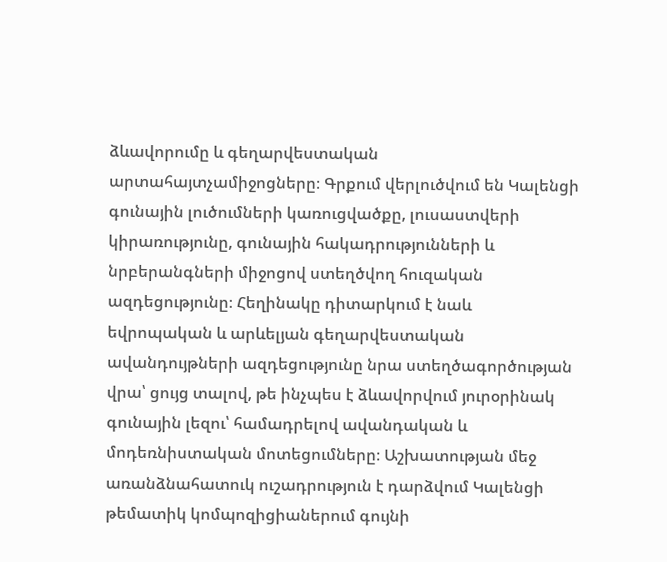ձևավորումը և գեղարվեստական արտահայտչամիջոցները։ Գրքում վերլուծվում են Կալենցի գունային լուծումների կառուցվածքը, լուսաստվերի կիրառությունը, գունային հակադրությունների և նրբերանգների միջոցով ստեղծվող հուզական ազդեցությունը։ Հեղինակը դիտարկում է նաև եվրոպական և արևելյան գեղարվեստական ավանդույթների ազդեցությունը նրա ստեղծագործության վրա՝ ցույց տալով, թե ինչպես է ձևավորվում յուրօրինակ գունային լեզու՝ համադրելով ավանդական և մոդեռնիստական մոտեցումները։ Աշխատության մեջ առանձնահատուկ ուշադրություն է դարձվում Կալենցի թեմատիկ կոմպոզիցիաներում գույնի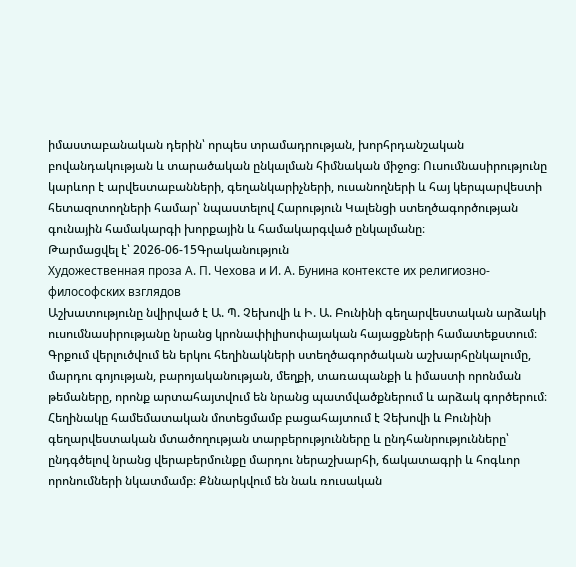իմաստաբանական դերին՝ որպես տրամադրության, խորհրդանշական բովանդակության և տարածական ընկալման հիմնական միջոց։ Ուսումնասիրությունը կարևոր է արվեստաբանների, գեղանկարիչների, ուսանողների և հայ կերպարվեստի հետազոտողների համար՝ նպաստելով Հարություն Կալենցի ստեղծագործության գունային համակարգի խորքային և համակարգված ընկալմանը։
Թարմացվել է՝ 2026-06-15Գրականություն
Художественная проза А. П. Чехова и И. А. Бунина контексте их религиозно-философских взглядов
Աշխատությունը նվիրված է Ա. Պ. Չեխովի և Ի. Ա. Բունինի գեղարվեստական արձակի ուսումնասիրությանը նրանց կրոնափիլիսոփայական հայացքների համատեքստում։ Գրքում վերլուծվում են երկու հեղինակների ստեղծագործական աշխարհընկալումը, մարդու գոյության, բարոյականության, մեղքի, տառապանքի և իմաստի որոնման թեմաները, որոնք արտահայտվում են նրանց պատմվածքներում և արձակ գործերում։ Հեղինակը համեմատական մոտեցմամբ բացահայտում է Չեխովի և Բունինի գեղարվեստական մտածողության տարբերությունները և ընդհանրությունները՝ ընդգծելով նրանց վերաբերմունքը մարդու ներաշխարհի, ճակատագրի և հոգևոր որոնումների նկատմամբ։ Քննարկվում են նաև ռուսական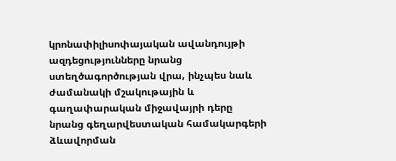կրոնափիլիսոփայական ավանդույթի ազդեցությունները նրանց ստեղծագործության վրա, ինչպես նաև ժամանակի մշակութային և գաղափարական միջավայրի դերը նրանց գեղարվեստական համակարգերի ձևավորման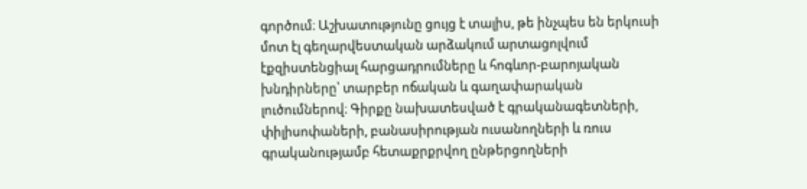գործում։ Աշխատությունը ցույց է տալիս, թե ինչպես են երկուսի մոտ էլ գեղարվեստական արձակում արտացոլվում էքզիստենցիալ հարցադրումները և հոգևոր-բարոյական խնդիրները՝ տարբեր ոճական և գաղափարական լուծումներով։ Գիրքը նախատեսված է գրականագետների, փիլիսոփաների, բանասիրության ուսանողների և ռուս գրականությամբ հետաքրքրվող ընթերցողների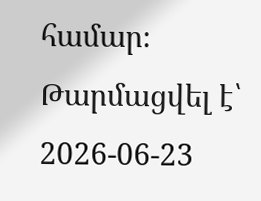համար։
Թարմացվել է՝ 2026-06-23